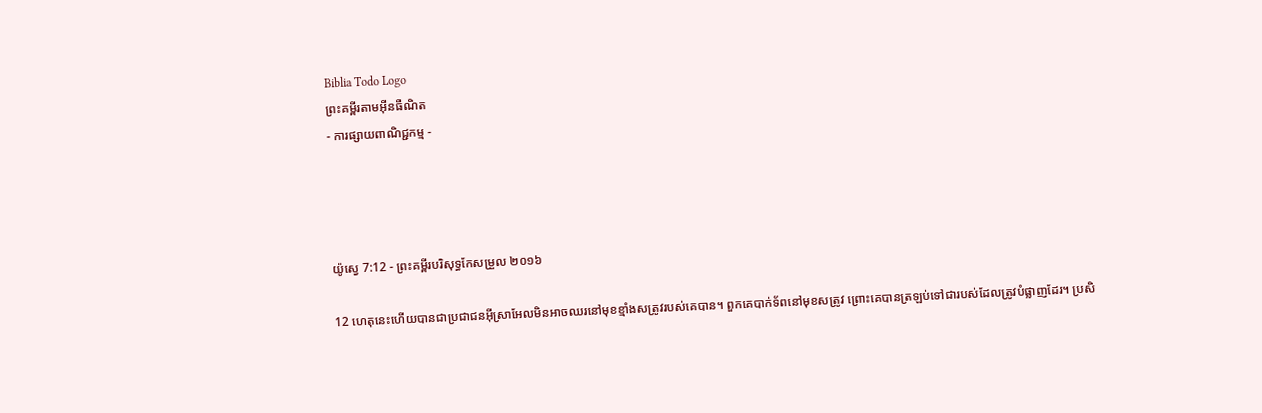Biblia Todo Logo
ព្រះគម្ពីរតាមអ៊ីនធឺណិត
- ការផ្សាយពាណិជ្ជកម្ម -




យ៉ូស្វេ 7:12 - ព្រះគម្ពីរបរិសុទ្ធកែសម្រួល ២០១៦

12 ហេតុនេះហើយបានជាប្រជា‌ជនអ៊ីស្រា‌អែលមិនអាចឈរនៅមុខខ្មាំងសត្រូវរបស់គេបាន។ ពួកគេបាក់ទ័ពនៅមុខសត្រូវ ព្រោះគេបានត្រឡប់ទៅជារបស់ដែលត្រូវបំផ្លាញដែរ។ ប្រសិ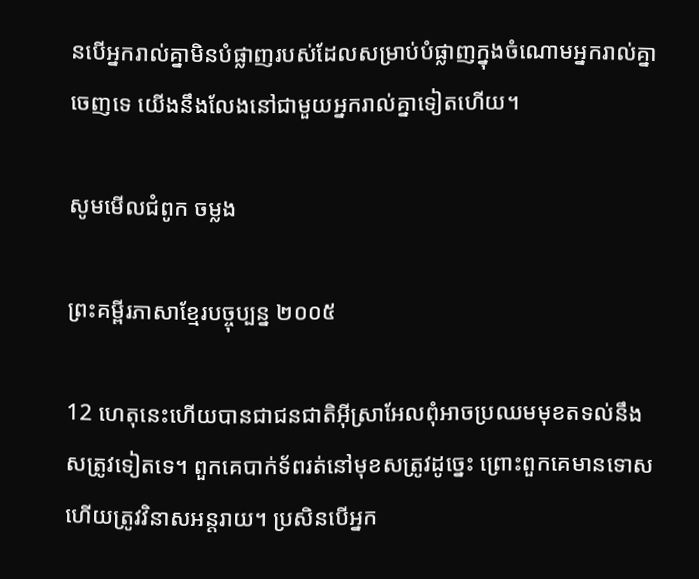ន‌បើអ្នករាល់គ្នាមិនបំផ្លាញរបស់ដែលសម្រាប់បំផ្លាញក្នុងចំណោមអ្នករាល់គ្នាចេញទេ យើងនឹងលែងនៅជាមួយអ្នករាល់គ្នាទៀតហើយ។

សូមមើលជំពូក ចម្លង

ព្រះគម្ពីរភាសាខ្មែរបច្ចុប្បន្ន ២០០៥

12 ហេតុនេះហើយបានជាជន‌ជាតិអ៊ីស្រា‌អែលពុំអាចប្រឈមមុខតទល់នឹងសត្រូវទៀតទេ។ ពួកគេបាក់ទ័ពរត់នៅមុខសត្រូវដូច្នេះ ព្រោះពួកគេមានទោស ហើយត្រូវវិនាសអន្តរាយ។ ប្រសិនបើអ្នក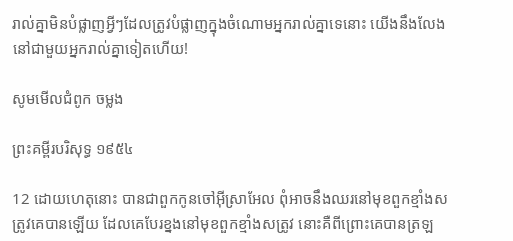រាល់គ្នាមិនបំផ្លាញអ្វីៗដែលត្រូវបំផ្លាញក្នុងចំណោមអ្នករាល់គ្នាទេនោះ យើងនឹងលែងនៅជាមួយអ្នករាល់គ្នាទៀតហើយ!

សូមមើលជំពូក ចម្លង

ព្រះគម្ពីរបរិសុទ្ធ ១៩៥៤

12 ដោយហេតុនោះ បានជាពួកកូនចៅអ៊ីស្រាអែល ពុំអាចនឹងឈរនៅមុខពួកខ្មាំងសត្រូវគេបានឡើយ ដែលគេបែរខ្នងនៅមុខពួកខ្មាំងសត្រូវ នោះគឺពីព្រោះគេបានត្រឡ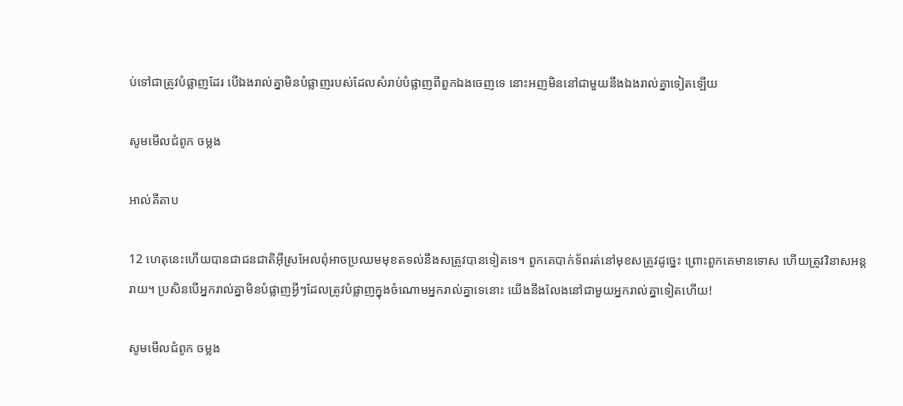ប់ទៅជាត្រូវបំផ្លាញដែរ បើឯងរាល់គ្នាមិនបំផ្លាញរបស់ដែលសំរាប់បំផ្លាញពីពួកឯងចេញទេ នោះអញមិននៅជាមួយនឹងឯងរាល់គ្នាទៀតឡើយ

សូមមើលជំពូក ចម្លង

អាល់គីតាប

12 ហេតុនេះហើយបានជាជន‌ជាតិអ៊ីស្រ‌អែលពុំអាចប្រឈមមុខតទល់នឹងសត្រូវបានទៀតទេ។ ពួកគេបាក់ទ័ពរត់នៅមុខសត្រូវដូច្នេះ ព្រោះពួកគេមានទោស ហើយត្រូវវិនាសអន្តរាយ។ ប្រសិនបើអ្នករាល់គ្នាមិនបំផ្លាញអ្វីៗដែលត្រូវបំផ្លាញក្នុងចំណោមអ្នករាល់គ្នាទេនោះ យើងនឹងលែងនៅជាមួយអ្នករាល់គ្នាទៀតហើយ!

សូមមើលជំពូក ចម្លង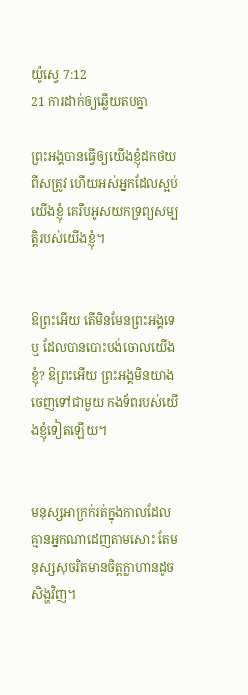យ៉ូស្វេ 7:12
21 ការដាក់ឲ្យឆ្លើយតបគ្នា

ព្រះ‌អង្គបានធ្វើឲ្យយើងខ្ញុំដកថយពីសត្រូវ ហើយអស់អ្នកដែលស្អប់យើងខ្ញុំ គេរឹបអូសយកទ្រព្យសម្បត្តិរបស់យើងខ្ញុំ។


ឱព្រះអើយ តើមិនមែនព្រះ‌អង្គទេឬ ដែលបានបោះបង់ចោលយើងខ្ញុំ? ឱព្រះអើយ ព្រះ‌អង្គមិនយាងចេញទៅជាមួយ កង‌ទ័ពរបស់យើងខ្ញុំទៀតឡើយ។


មនុស្សអាក្រក់រត់ក្នុងកាលដែល គ្មានអ្នកណាដេញតាមសោះ តែមនុស្សសុចរិតមានចិត្តក្លាហានដូចសិង្ហវិញ។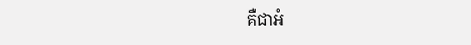គឺជាអំ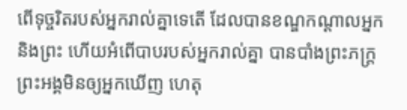ពើទុច្ចរិតរបស់អ្នករាល់គ្នាទេតើ ដែលបានខណ្ឌកណ្ដាលអ្នក និងព្រះ ហើយអំពើបាបរបស់អ្នករាល់គ្នា បានបាំងព្រះ‌ភក្ត្រព្រះ‌អង្គមិនឲ្យអ្នកឃើញ ហេតុ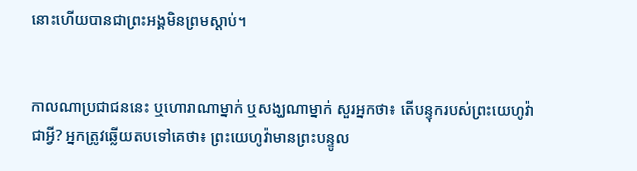នោះហើយបានជាព្រះ‌អង្គមិនព្រមស្តាប់។


កាលណាប្រជាជននេះ ឬហោរាណាម្នាក់ ឬសង្ឃណាម្នាក់ សួរអ្នកថា៖ តើបន្ទុករបស់ព្រះ‌យេហូវ៉ាជាអ្វី? អ្នកត្រូវឆ្លើយតបទៅគេថា៖ ព្រះ‌យេហូវ៉ាមានព្រះបន្ទូល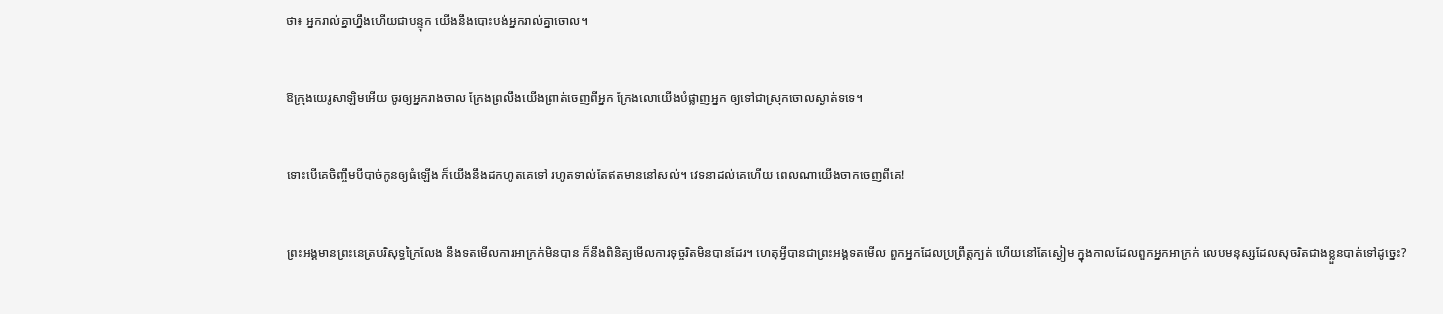ថា៖ អ្នករាល់គ្នាហ្នឹងហើយជាបន្ទុក យើងនឹងបោះ‌បង់អ្នករាល់គ្នាចោល។


ឱក្រុងយេរូ‌សាឡិមអើយ ចូរឲ្យអ្នករាងចាល ក្រែងព្រលឹងយើងព្រាត់ចេញពីអ្នក ក្រែងលោយើងបំផ្លាញអ្នក ឲ្យទៅជាស្រុកចោលស្ងាត់ទទេ។


ទោះបើគេចិញ្ចឹមបីបាច់កូនឲ្យធំឡើង ក៏យើងនឹងដកហូតគេទៅ រហូតទាល់តែឥតមាននៅសល់។ វេទនាដល់គេហើយ ពេលណាយើងចាកចេញពីគេ!


ព្រះ‌អង្គមានព្រះ‌នេត្របរិសុទ្ធក្រៃ‌លែង នឹងទតមើលការអាក្រក់មិនបាន ក៏នឹងពិនិត្យមើលការទុច្ចរិតមិនបានដែរ។ ហេតុអ្វីបានជាព្រះ‌អង្គទតមើល ពួកអ្នកដែលប្រព្រឹត្តក្បត់ ហើយនៅតែស្ងៀម ក្នុងកាលដែលពួកអ្នកអាក្រក់ លេបមនុស្សដែលសុចរិតជាងខ្លួនបាត់ទៅដូច្នេះ?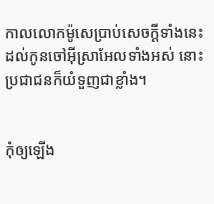កាលលោកម៉ូសេប្រាប់សេចក្ដីទាំងនេះដល់កូនចៅអ៊ីស្រា‌អែលទាំងអស់ នោះប្រជាជនក៏យំទួញជាខ្លាំង។


កុំឲ្យឡើង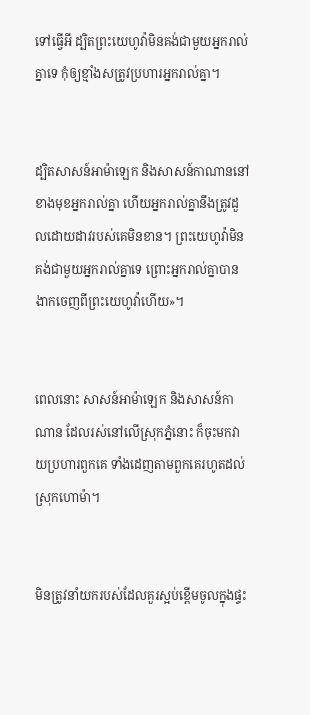ទៅធ្វើអី ដ្បិតព្រះ‌យេហូវ៉ាមិនគង់ជា‌មួយអ្នករាល់គ្នាទេ កុំឲ្យខ្មាំង‌សត្រូវប្រហារអ្នករាល់គ្នា។


ដ្បិតសាសន៍អាម៉ា‌ឡេក និងសាសន៍កាណាននៅខាងមុខអ្នករាល់គ្នា ហើយអ្នករាល់គ្នានឹងត្រូវដួលដោយដាវរបស់គេមិនខាន។ ព្រះ‌យេហូវ៉ាមិនគង់ជា‌មួយអ្នករាល់គ្នាទេ ព្រោះអ្នករាល់គ្នាបានងាកចេញពីព្រះ‌យេហូវ៉ាហើយ»។


ពេលនោះ សាសន៍អាម៉ា‌ឡេក និងសាសន៍កាណាន ដែលរស់នៅលើស្រុកភ្នំនោះ ក៏ចុះមកវាយប្រហារពួកគេ ទាំងដេញតាមពួកគេរហូតដល់ស្រុកហោម៉ា។


មិនត្រូវនាំយករបស់ដែលគួរស្អប់ខ្ពើមចូលក្នុងផ្ទះ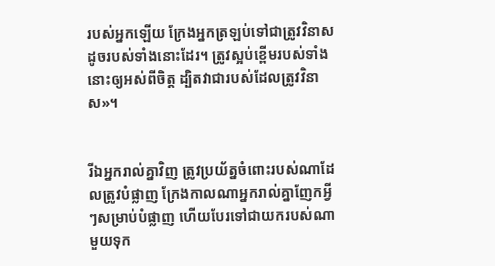របស់អ្នកឡើយ ក្រែងអ្នកត្រឡប់ទៅជាត្រូវវិនាស ដូចរបស់ទាំងនោះដែរ។ ត្រូវស្អប់ខ្ពើមរបស់ទាំងនោះឲ្យអស់ពីចិត្ត ដ្បិតវាជារបស់ដែលត្រូវវិនាស»។


រីឯអ្នករាល់គ្នាវិញ ត្រូវប្រយ័ត្នចំពោះរបស់ណាដែលត្រូវបំផ្លាញ ក្រែងកាលណាអ្នករាល់គ្នាញែកអ្វីៗសម្រាប់បំផ្លាញ ហើយបែរទៅជាយករបស់ណាមួយទុក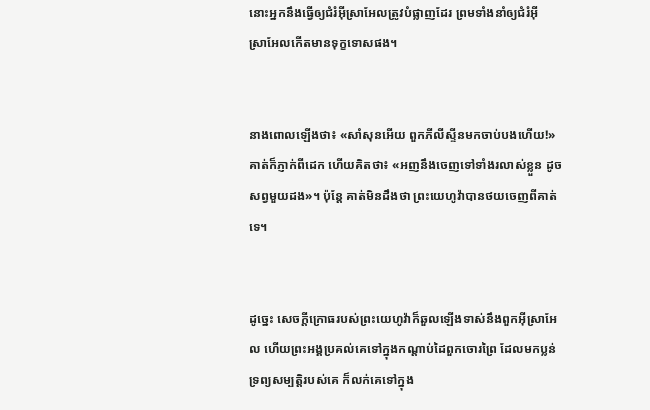នោះអ្នកនឹងធ្វើឲ្យជំរំអ៊ីស្រា‌អែលត្រូវបំផ្លាញដែរ ព្រមទាំងនាំឲ្យជំរំអ៊ីស្រា‌អែលកើតមានទុក្ខទោសផង។


នាងពោលឡើងថា៖ «សាំសុនអើយ ពួកភីលី‌ស្ទីនមកចាប់បងហើយ!» គាត់ក៏ភ្ញាក់ពីដេក ហើយគិតថា៖ «អញនឹងចេញទៅទាំងរលាស់ខ្លួន ដូចសព្វមួយដង»។ ប៉ុន្តែ គាត់មិនដឹងថា ព្រះ‌យេហូវ៉ាបានថយចេញពីគាត់ទេ។


ដូច្នេះ សេចក្ដីក្រោធរបស់ព្រះ‌យេហូវ៉ាក៏ឆួលឡើងទាស់នឹងពួកអ៊ីស្រា‌អែល ហើយព្រះ‌អង្គប្រគល់គេទៅក្នុងកណ្ដាប់ដៃពួកចោរព្រៃ ដែលមកប្លន់ទ្រព្យសម្បត្តិរបស់គេ ក៏លក់គេទៅក្នុង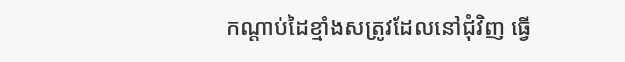កណ្ដាប់ដៃខ្មាំងសត្រូវដែលនៅជុំ‌វិញ ធ្វើ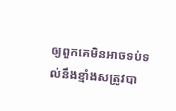ឲ្យពួកគេមិនអាចទប់ទល់នឹងខ្មាំងសត្រូវបា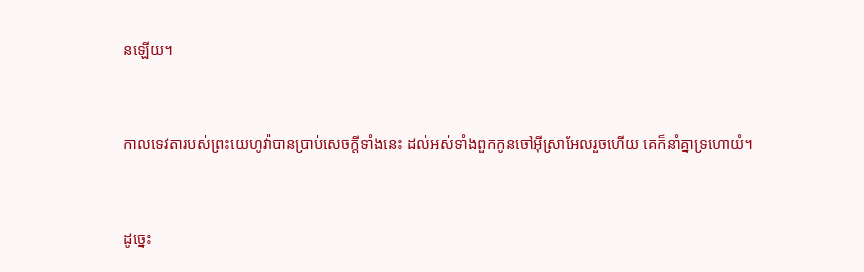នឡើយ។


កាលទេវតារបស់ព្រះ‌យេហូវ៉ាបានប្រាប់សេចក្ដីទាំងនេះ ដល់អស់ទាំងពួកកូនចៅអ៊ីស្រា‌អែលរួចហើយ គេក៏នាំគ្នាទ្រហោយំ។


ដូច្នេះ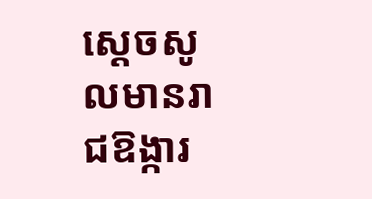ស្ដេចសូលមានរាជ‌ឱង្ការ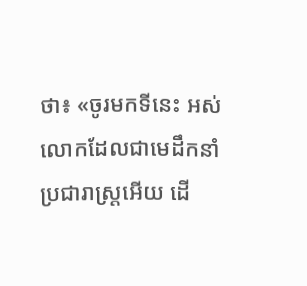ថា៖ «ចូរមកទីនេះ អស់លោកដែលជាមេដឹកនាំប្រជា‌រាស្ត្រអើយ ដើ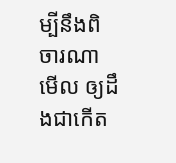ម្បីនឹងពិចារ‌ណាមើល ឲ្យដឹងជាកើត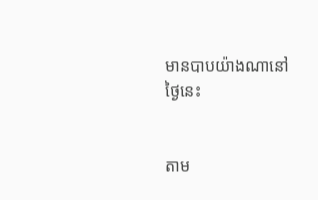មានបាបយ៉ាងណានៅថ្ងៃនេះ


តាម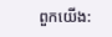ពួកយើង: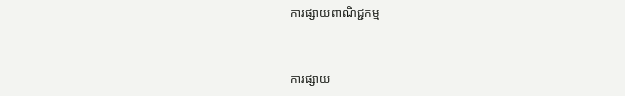ការផ្សាយពាណិជ្ជកម្ម


ការផ្សាយ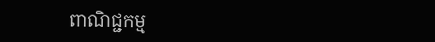ពាណិជ្ជកម្ម